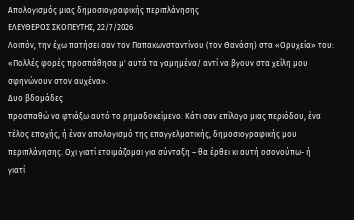Απολογισμός μιας δημοσιογραφικής περιπλάνησης
ΕΛΕΥΘΕΡΟΣ ΣΚΟΠΕΥΤΗΣ, 22/7/2026
Λοιπόν, την έχω πατήσει σαν τον Παπακωνσταντίνου (τον Θανάση) στα «Ορυχεία» του:
«Πολλές φορές προσπάθησα μ' αυτά τα γαμημένα/ αντί να βγουν στα χείλη μου σφηνώνουν στον αυχένα».
Δυο βδομάδες
προσπαθώ να φτιάξω αυτό το ρημαδοκείμενο. Kάτι σαν επίλογο μιας περιόδου, ένα
τέλος εποχής, ή έναν απολογισμό της επαγγελματικής, δημοσιογραφικής μου
περιπλάνησης. Οχι γιατί ετοιμάζομαι για σύνταξη – θα έρθει κι αυτή οσονούπω- ή
γιατί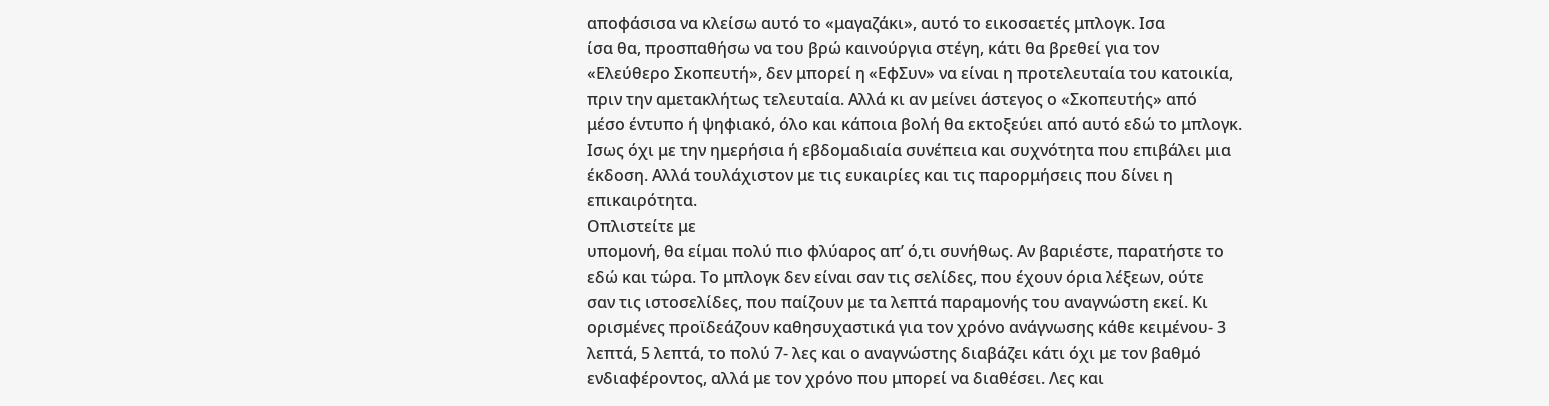αποφάσισα να κλείσω αυτό το «μαγαζάκι», αυτό το εικοσαετές μπλογκ. Ισα
ίσα θα, προσπαθήσω να του βρώ καινούργια στέγη, κάτι θα βρεθεί για τον
«Ελεύθερο Σκοπευτή», δεν μπορεί η «ΕφΣυν» να είναι η προτελευταία του κατοικία,
πριν την αμετακλήτως τελευταία. Αλλά κι αν μείνει άστεγος ο «Σκοπευτής» από
μέσο έντυπο ή ψηφιακό, όλο και κάποια βολή θα εκτοξεύει από αυτό εδώ το μπλογκ.
Ισως όχι με την ημερήσια ή εβδομαδιαία συνέπεια και συχνότητα που επιβάλει μια
έκδοση. Αλλά τουλάχιστον με τις ευκαιρίες και τις παρορμήσεις που δίνει η
επικαιρότητα.
Οπλιστείτε με
υπομονή, θα είμαι πολύ πιο φλύαρος απ’ ό,τι συνήθως. Αν βαριέστε, παρατήστε το
εδώ και τώρα. Το μπλογκ δεν είναι σαν τις σελίδες, που έχουν όρια λέξεων, ούτε
σαν τις ιστοσελίδες, που παίζουν με τα λεπτά παραμονής του αναγνώστη εκεί. Κι
ορισμένες προϊδεάζουν καθησυχαστικά για τον χρόνο ανάγνωσης κάθε κειμένου- 3
λεπτά, 5 λεπτά, το πολύ 7- λες και ο αναγνώστης διαβάζει κάτι όχι με τον βαθμό
ενδιαφέροντος, αλλά με τον χρόνο που μπορεί να διαθέσει. Λες και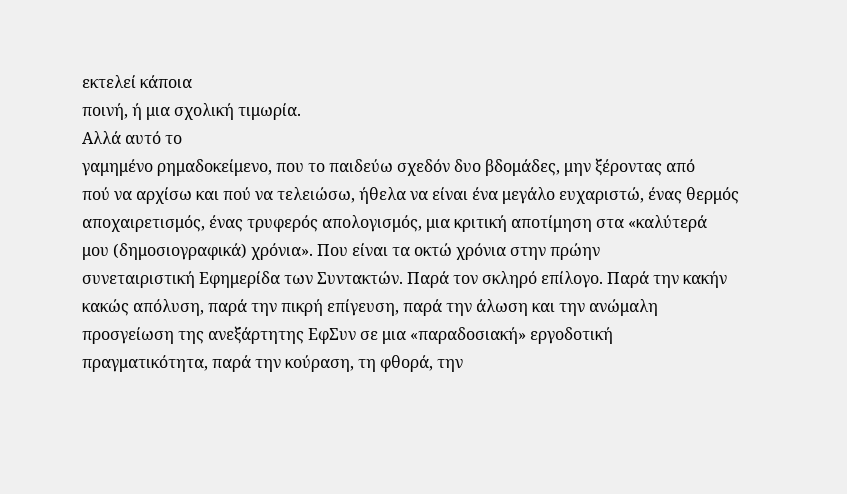εκτελεί κάποια
ποινή, ή μια σχολική τιμωρία.
Αλλά αυτό το
γαμημένο ρημαδοκείμενο, που το παιδεύω σχεδόν δυο βδομάδες, μην ξέροντας από
πού να αρχίσω και πού να τελειώσω, ήθελα να είναι ένα μεγάλο ευχαριστώ, ένας θερμός
αποχαιρετισμός, ένας τρυφερός απολογισμός, μια κριτική αποτίμηση στα «καλύτερά
μου (δημοσιογραφικά) χρόνια». Που είναι τα οκτώ χρόνια στην πρώην
συνεταιριστική Εφημερίδα των Συντακτών. Παρά τον σκληρό επίλογο. Παρά την κακήν
κακώς απόλυση, παρά την πικρή επίγευση, παρά την άλωση και την ανώμαλη
προσγείωση της ανεξάρτητης ΕφΣυν σε μια «παραδοσιακή» εργοδοτική
πραγματικότητα, παρά την κούραση, τη φθορά, την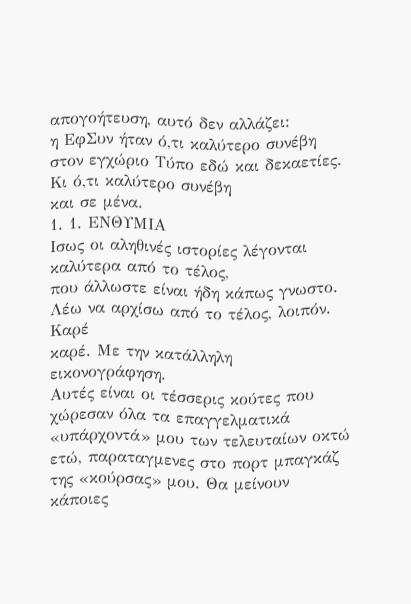απογοήτευση, αυτό δεν αλλάζει:
η ΕφΣυν ήταν ό,τι καλύτερο συνέβη στον εγχώριο Τύπο εδώ και δεκαετίες. Κι ό,τι καλύτερο συνέβη
και σε μένα.
1. 1. ΕΝΘΥΜΙΑ
Ισως οι αληθινές ιστορίες λέγονται καλύτερα από το τέλος,
που άλλωστε είναι ήδη κάπως γνωστο. Λέω να αρχίσω από το τέλος, λοιπόν. Καρέ
καρέ. Με την κατάλληλη εικονογράφηση.
Αυτές είναι οι τέσσερις κούτες που χώρεσαν όλα τα επαγγελματικά «υπάρχοντά» μου των τελευταίων οκτώ ετώ, παραταγμενες στο πορτ μπαγκάζ της «κούρσας» μου. Θα μείνουν κάποιες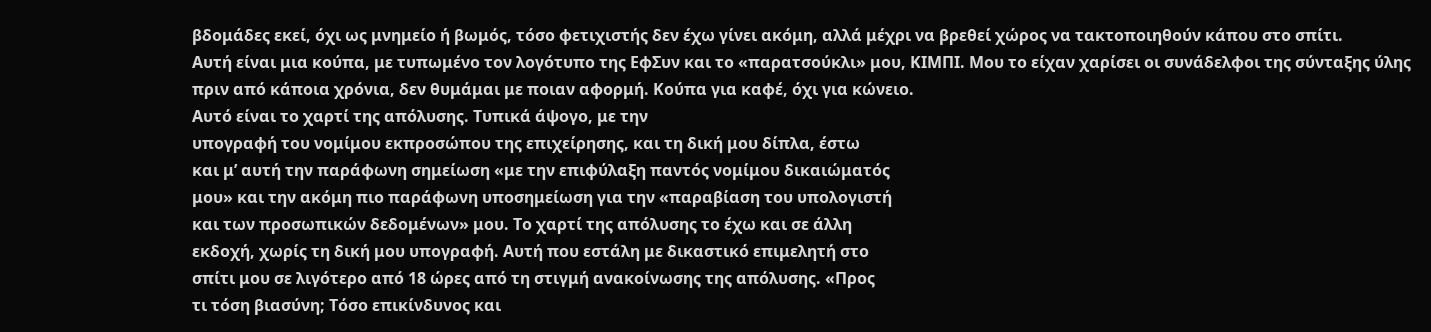βδομάδες εκεί, όχι ως μνημείο ή βωμός, τόσο φετιχιστής δεν έχω γίνει ακόμη, αλλά μέχρι να βρεθεί χώρος να τακτοποιηθούν κάπου στο σπίτι.
Αυτή είναι μια κούπα, με τυπωμένο τον λογότυπο της ΕφΣυν και το «παρατσούκλι» μου, ΚΙΜΠΙ. Μου το είχαν χαρίσει οι συνάδελφοι της σύνταξης ύλης πριν από κάποια χρόνια, δεν θυμάμαι με ποιαν αφορμή. Κούπα για καφέ, όχι για κώνειο.
Αυτό είναι το χαρτί της απόλυσης. Τυπικά άψογο, με την
υπογραφή του νομίμου εκπροσώπου της επιχείρησης, και τη δική μου δίπλα, έστω
και μ’ αυτή την παράφωνη σημείωση «με την επιφύλαξη παντός νομίμου δικαιώματός
μου» και την ακόμη πιο παράφωνη υποσημείωση για την «παραβίαση του υπολογιστή
και των προσωπικών δεδομένων» μου. Το χαρτί της απόλυσης το έχω και σε άλλη
εκδοχή, χωρίς τη δική μου υπογραφή. Αυτή που εστάλη με δικαστικό επιμελητή στο
σπίτι μου σε λιγότερο από 18 ώρες από τη στιγμή ανακοίνωσης της απόλυσης. «Προς
τι τόση βιασύνη; Τόσο επικίνδυνος και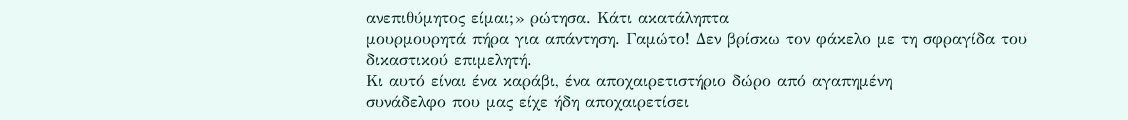ανεπιθύμητος είμαι;» ρώτησα. Κάτι ακατάληπτα
μουρμουρητά πήρα για απάντηση. Γαμώτο! Δεν βρίσκω τον φάκελο με τη σφραγίδα του
δικαστικού επιμελητή.
Κι αυτό είναι ένα καράβι, ένα αποχαιρετιστήριο δώρο από αγαπημένη
συνάδελφο που μας είχε ήδη αποχαιρετίσει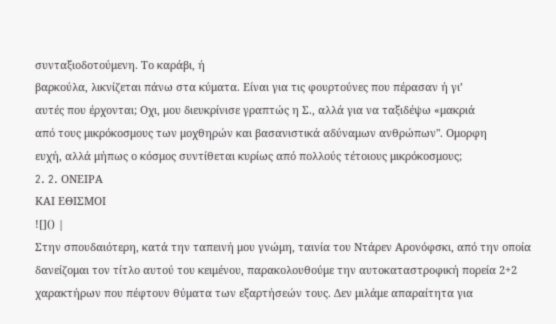συνταξιοδοτούμενη. Το καράβι, ή
βαρκούλα, λικνίζεται πάνω στα κύματα. Είναι για τις φουρτούνες που πέρασαν ή γι’
αυτές που έρχονται; Οχι, μου διευκρίνισε γραπτώς η Σ., αλλά για να ταξιδέψω «μακριά
από τους μικρόκοσμους των μοχθηρών και βασανιστικά αδύναμων ανθρώπων". Ομορφη
ευχή, αλλά μήπως ο κόσμος συντίθεται κυρίως από πολλούς τέτοιους μικρόκοσμους;
2. 2. ONΕΙΡΑ
ΚΑΙ ΕΘΙΣΜΟΙ
![]() |
Στην σπουδαιότερη, κατά την ταπεινή μου γνώμη, ταινία του Ντάρεν Αρονόφσκι, από την οποία δανείζομαι τον τίτλο αυτού του κειμένου, παρακολουθούμε την αυτοκαταστροφική πορεία 2+2 χαρακτήρων που πέφτουν θύματα των εξαρτήσεών τους. Δεν μιλάμε απαραίτητα για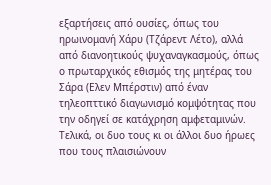εξαρτήσεις από ουσίες, όπως του ηρωινομανή Χάρυ (Τζάρεντ Λέτο), αλλά από διανοητικούς ψυχαναγκασμούς, όπως ο πρωταρχικός εθισμός της μητέρας του Σάρα (Ελεν Μπέρστιν) από έναν τηλεοπττικό διαγωνισμό κομψότητας που την οδηγεί σε κατάχρηση αμφεταμινών. Τελικά, οι δυο τους κι οι άλλοι δυο ήρωες που τους πλαισιώνουν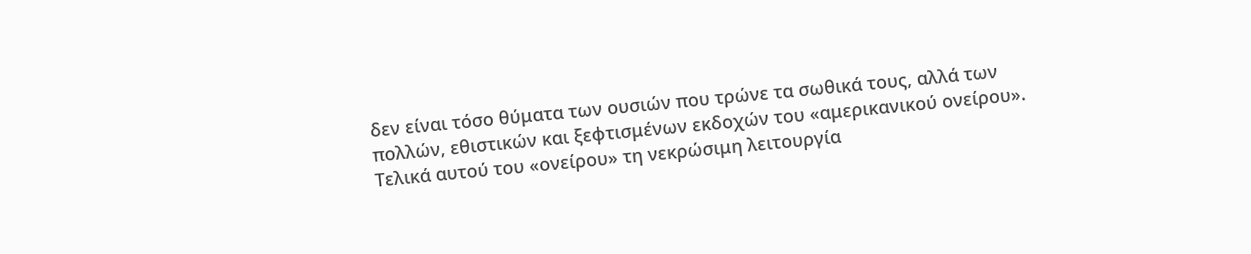δεν είναι τόσο θύματα των ουσιών που τρώνε τα σωθικά τους, αλλά των πολλών, εθιστικών και ξεφτισμένων εκδοχών του «αμερικανικού ονείρου». Τελικά αυτού του «ονείρου» τη νεκρώσιμη λειτουργία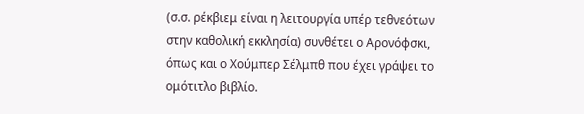(σ.σ. ρέκβιεμ είναι η λειτουργία υπέρ τεθνεότων στην καθολική εκκλησία) συνθέτει ο Αρονόφσκι, όπως και ο Χούμπερ Σέλμπθ που έχει γράψει το ομότιτλο βιβλίο.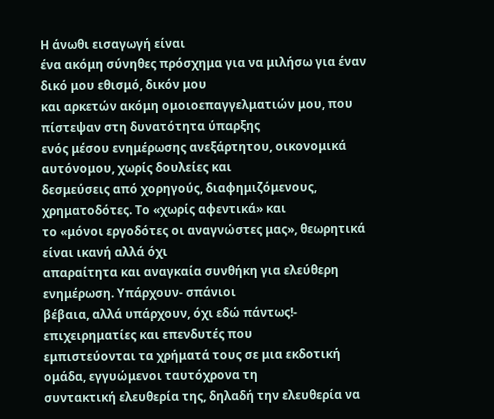Η άνωθι εισαγωγή είναι
ένα ακόμη σύνηθες πρόσχημα για να μιλήσω για έναν δικό μου εθισμό, δικόν μου
και αρκετών ακόμη ομοιοεπαγγελματιών μου, που πίστεψαν στη δυνατότητα ύπαρξης
ενός μέσου ενημέρωσης ανεξάρτητου, οικονομικά αυτόνομου, χωρίς δουλείες και
δεσμεύσεις από χορηγούς, διαφημιζόμενους, χρηματοδότες. Το «χωρίς αφεντικά» και
το «μόνοι εργοδότες οι αναγνώστες μας», θεωρητικά είναι ικανή αλλά όχι
απαραίτητα και αναγκαία συνθήκη για ελεύθερη ενημέρωση. Υπάρχουν- σπάνιοι
βέβαια, αλλά υπάρχουν, όχι εδώ πάντως!- επιχειρηματίες και επενδυτές που
εμπιστεύονται τα χρήματά τους σε μια εκδοτική ομάδα, εγγυώμενοι ταυτόχρονα τη
συντακτική ελευθερία της, δηλαδή την ελευθερία να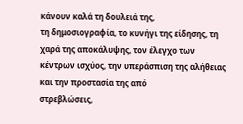κάνουν καλά τη δουλειά της,
τη δημοσιογραφία, το κυνήγι της είδησης, τη χαρά της αποκάλυψης, τον έλεγχο των
κέντρων ισχύος, την υπεράσπιση της αλήθειας και την προστασία της από
στρεβλώσεις,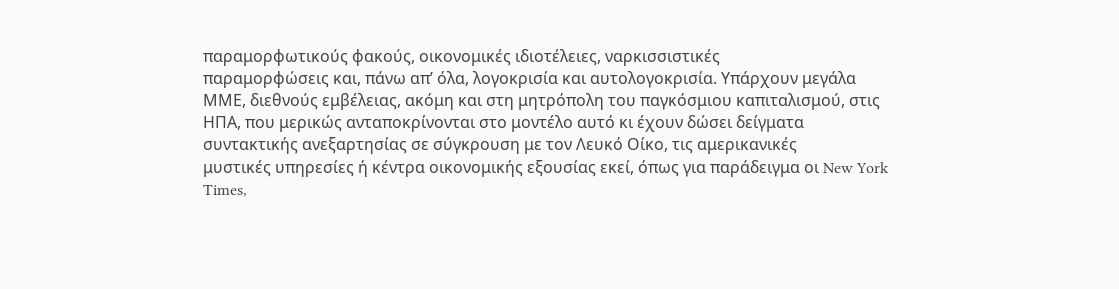παραμορφωτικούς φακούς, οικονομικές ιδιοτέλειες, ναρκισσιστικές
παραμορφώσεις και, πάνω απ’ όλα, λογοκρισία και αυτολογοκρισία. Υπάρχουν μεγάλα
ΜΜΕ, διεθνούς εμβέλειας, ακόμη και στη μητρόπολη του παγκόσμιου καπιταλισμού, στις
ΗΠΑ, που μερικώς ανταποκρίνονται στο μοντέλο αυτό κι έχουν δώσει δείγματα
συντακτικής ανεξαρτησίας σε σύγκρουση με τον Λευκό Οίκο, τις αμερικανικές
μυστικές υπηρεσίες ή κέντρα οικονομικής εξουσίας εκεί, όπως για παράδειγμα οι New York Times,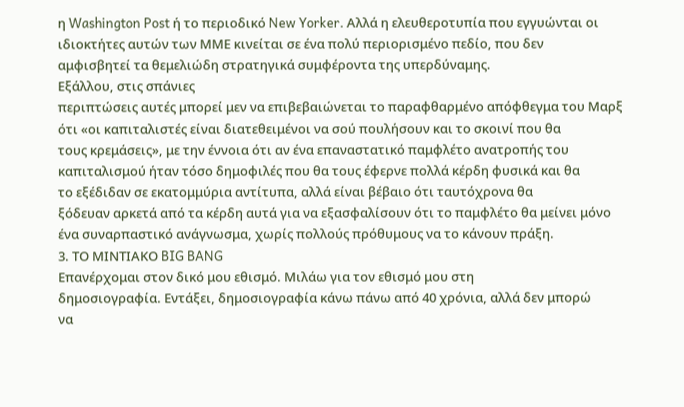η Washington Post ή τo περιοδικό New Yorker. Αλλά η ελευθεροτυπία που εγγυώνται οι
ιδιοκτήτες αυτών των ΜΜΕ κινείται σε ένα πολύ περιορισμένο πεδίο, που δεν
αμφισβητεί τα θεμελιώδη στρατηγικά συμφέροντα της υπερδύναμης.
Εξάλλου, στις σπάνιες
περιπτώσεις αυτές μπορεί μεν να επιβεβαιώνεται το παραφθαρμένο απόφθεγμα του Μαρξ
ότι «οι καπιταλιστές είναι διατεθειμένοι να σού πουλήσουν και το σκοινί που θα
τους κρεμάσεις», με την έννοια ότι αν ένα επαναστατικό παμφλέτο ανατροπής του
καπιταλισμού ήταν τόσο δημοφιλές που θα τους έφερνε πολλά κέρδη φυσικά και θα
το εξέδιδαν σε εκατομμύρια αντίτυπα, αλλά είναι βέβαιο ότι ταυτόχρονα θα
ξόδευαν αρκετά από τα κέρδη αυτά για να εξασφαλίσουν ότι το παμφλέτο θα μείνει μόνο
ένα συναρπαστικό ανάγνωσμα, χωρίς πολλούς πρόθυμους να το κάνουν πράξη.
3. ΤΟ ΜΙΝΤΙΑΚΟ BIG BANG
Επανέρχομαι στον δικό μου εθισμό. Μιλάω για τον εθισμό μου στη
δημοσιογραφία. Εντάξει, δημοσιογραφία κάνω πάνω από 40 χρόνια, αλλά δεν μπορώ
να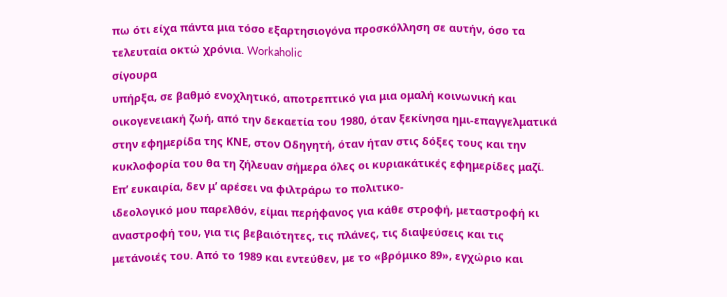πω ότι είχα πάντα μια τόσο εξαρτησιογόνα προσκόλληση σε αυτήν, όσο τα
τελευταία οκτώ χρόνια. Workaholic
σίγουρα
υπήρξα, σε βαθμό ενοχλητικό, αποτρεπτικό για μια ομαλή κοινωνική και
οικογενειακή ζωή, από την δεκαετία του 1980, όταν ξεκίνησα ημι-επαγγελματικά
στην εφημερίδα της ΚΝΕ, στον Οδηγητή, όταν ήταν στις δόξες τους και την
κυκλοφορία του θα τη ζήλευαν σήμερα όλες οι κυριακάτικές εφημερίδες μαζί.
Επ’ ευκαιρία, δεν μ’ αρέσει να φιλτράρω το πολιτικο-
ιδεολογικό μου παρελθόν, είμαι περήφανος για κάθε στροφή, μεταστροφή κι
αναστροφή του, για τις βεβαιότητες, τις πλάνες, τις διαψεύσεις και τις
μετάνοιές του. Από το 1989 και εντεύθεν, με το «βρόμικο 89», εγχώριο και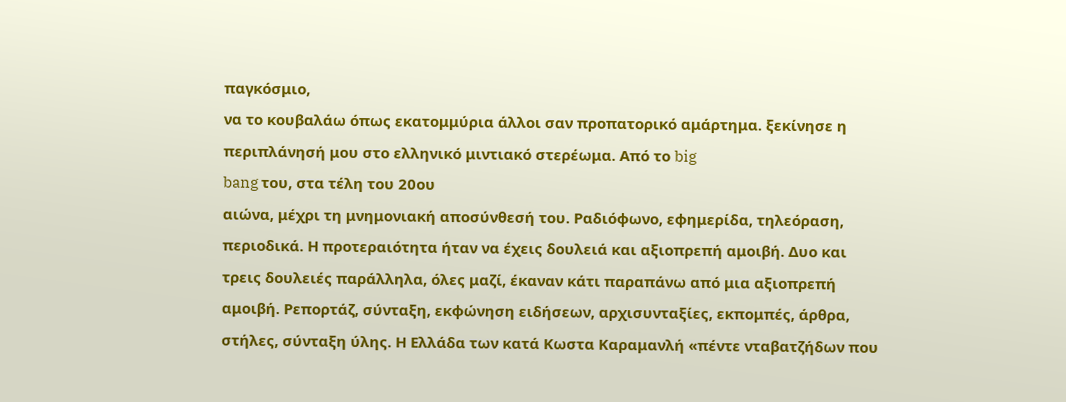παγκόσμιο,
να το κουβαλάω όπως εκατομμύρια άλλοι σαν προπατορικό αμάρτημα. ξεκίνησε η
περιπλάνησή μου στο ελληνικό μιντιακό στερέωμα. Από το big
bang του, στα τέλη του 20ου
αιώνα, μέχρι τη μνημονιακή αποσύνθεσή του. Ραδιόφωνο, εφημερίδα, τηλεόραση,
περιοδικά. Η προτεραιότητα ήταν να έχεις δουλειά και αξιοπρεπή αμοιβή. Δυο και
τρεις δουλειές παράλληλα, όλες μαζί, έκαναν κάτι παραπάνω από μια αξιοπρεπή
αμοιβή. Ρεπορτάζ, σύνταξη, εκφώνηση ειδήσεων, αρχισυνταξίες, εκπομπές, άρθρα,
στήλες, σύνταξη ύλης. Η Ελλάδα των κατά Κωστα Καραμανλή «πέντε νταβατζήδων που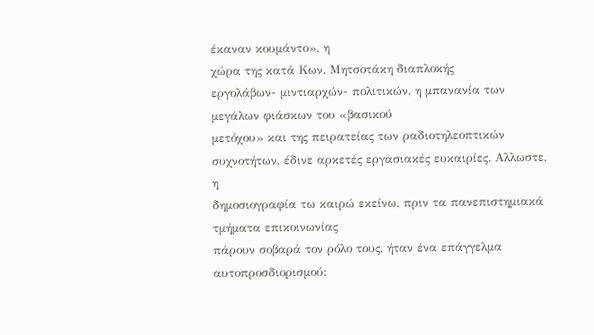έκαναν κουμάντο», η
χώρα της κατά Κων. Μητσοτάκη διαπλοκής
εργολάβων- μιντιαρχών- πολιτικών, η μπανανία των μεγάλων φιάσκων του «βασικού
μετόχου» και της πειρατείας των ραδιοτηλεοπτικών συχνοτήτων, έδινε αρκετές εργασιακές ευκαιρίες. Αλλωστε, η
δημοσιογραφία τω καιρώ εκείνω, πριν τα πανεπιστημιακά τμήματα επικοινωνίας
πάρουν σοβαρά τον ρόλο τους, ήταν ένα επάγγελμα αυτοπροσδιορισμού: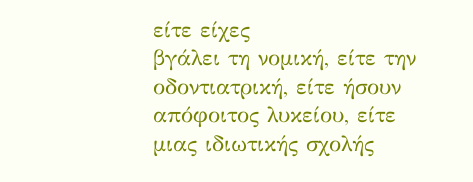είτε είχες
βγάλει τη νομική, είτε την οδοντιατρική, είτε ήσουν απόφοιτος λυκείου, είτε
μιας ιδιωτικής σχολής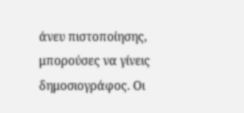άνευ πιστοποίησης, μπορούσες να γίνεις δημοσιογράφος. Οι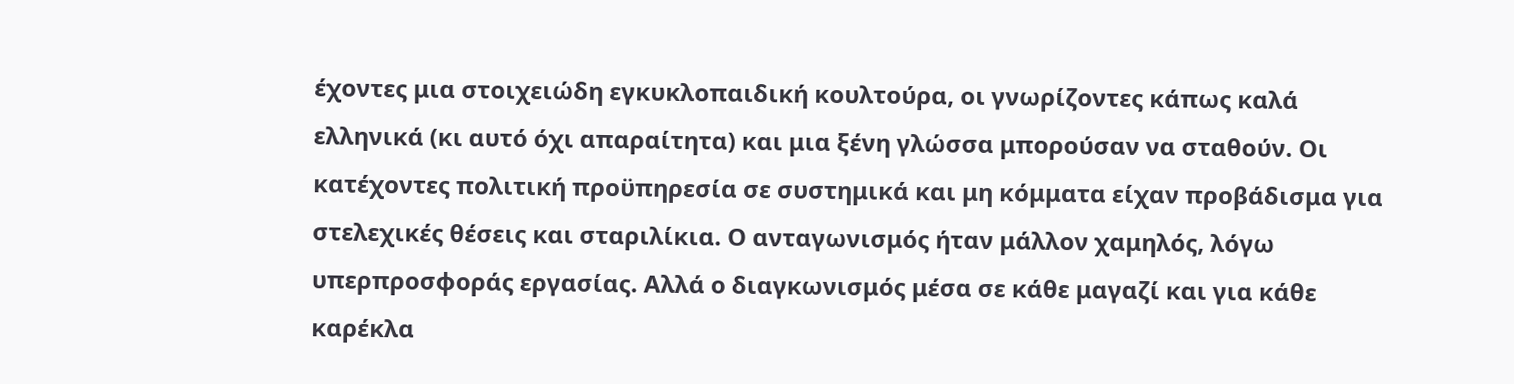έχοντες μια στοιχειώδη εγκυκλοπαιδική κουλτούρα, οι γνωρίζοντες κάπως καλά
ελληνικά (κι αυτό όχι απαραίτητα) και μια ξένη γλώσσα μπορούσαν να σταθούν. Οι
κατέχοντες πολιτική προϋπηρεσία σε συστημικά και μη κόμματα είχαν προβάδισμα για
στελεχικές θέσεις και σταριλίκια. Ο ανταγωνισμός ήταν μάλλον χαμηλός, λόγω
υπερπροσφοράς εργασίας. Αλλά ο διαγκωνισμός μέσα σε κάθε μαγαζί και για κάθε
καρέκλα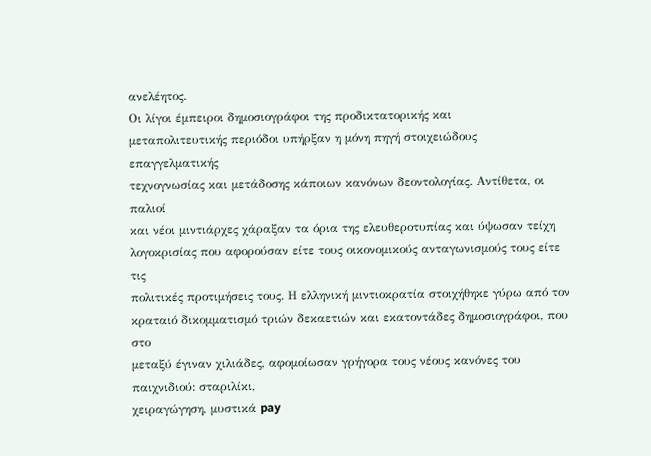ανελέητος.
Οι λίγοι έμπειροι δημοσιογράφοι της προδικτατορικής και
μεταπολιτευτικής περιόδοι υπήρξαν η μόνη πηγή στοιχειώδους επαγγελματικής
τεχνογνωσίας και μετάδοσης κάποιων κανόνων δεοντολογίας. Αντίθετα, οι παλιοί
και νέοι μιντιάρχες χάραξαν τα όρια της ελευθεροτυπίας και ύψωσαν τείχη
λογοκρισίας που αφορούσαν είτε τους οικονομικούς ανταγωνισμούς τους είτε τις
πολιτικές προτιμήσεις τους. Η ελληνική μιντιοκρατία στοιχήθηκε γύρω από τον
κραταιό δικομματισμό τριών δεκαετιών και εκατοντάδες δημοσιογράφοι, που στο
μεταξύ έγιναν χιλιάδες, αφομοίωσαν γρήγορα τους νέους κανόνες του παιχνιδιού: σταριλίκι,
χειραγώγηση, μυστικά pay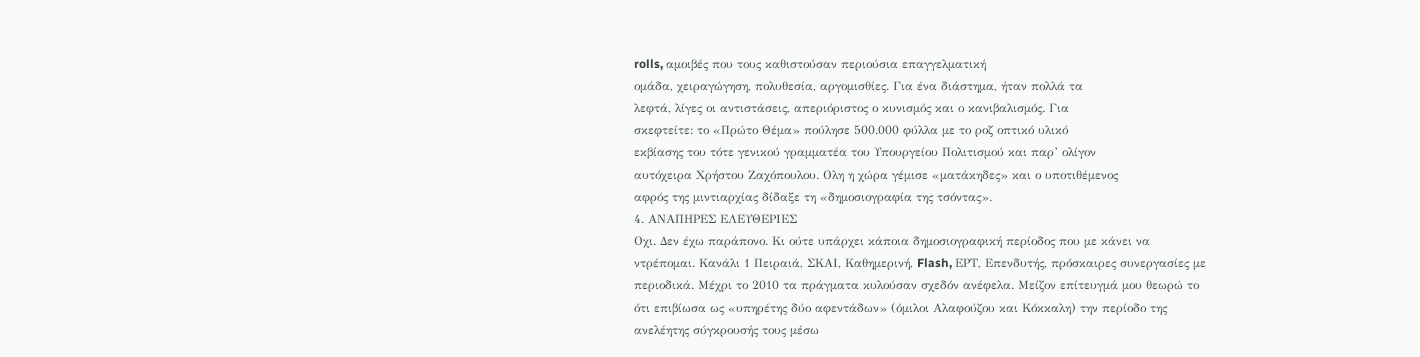rolls, αμοιβές που τους καθιστούσαν περιούσια επαγγελματική
ομάδα, χειραγώγηση, πολυθεσία, αργομισθίες. Για ένα διάστημα, ήταν πολλά τα
λεφτά, λίγες οι αντιστάσεις, απεριόριστος ο κυνισμός και ο κανιβαλισμός. Για
σκεφτείτε: το «Πρώτο Θέμα» πούλησε 500.000 φύλλα με το ροζ οπτικό υλικό
εκβίασης του τότε γενικού γραμματέα του Υπουργείου Πολιτισμού και παρ’ ολίγον
αυτόχειρα Χρήστου Ζαχόπουλου. Ολη η χώρα γέμισε «ματάκηδες» και ο υποτιθέμενος
αφρός της μιντιαρχίας δίδαξε τη «δημοσιογραφία της τσόντας».
4. ΑΝΑΠΗΡΕΣ ΕΛΕΥΘΕΡΙΕΣ
Οχι. Δεν έχω παράπονο. Κι ούτε υπάρχει κάποια δημοσιογραφική περίοδος που με κάνει να ντρέπομαι. Κανάλι 1 Πειραιά, ΣΚΑΙ, Καθημερινή, Flash, ΕΡΤ, Επενδυτής, πρόσκαιρες συνεργασίες με περιοδικά. Μέχρι το 2010 τα πράγματα κυλούσαν σχεδόν ανέφελα. Μείζον επίτευγμά μου θεωρώ το ότι επιβίωσα ως «υπηρέτης δύο αφεντάδων» (όμιλοι Αλαφούζου και Κόκκαλη) την περίοδο της ανελέητης σύγκρουσής τους μέσω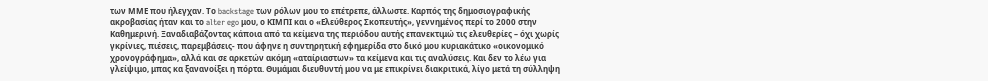των ΜΜΕ που ήλεγχαν. Το backstage των ρόλων μου το επέτρεπε, άλλωστε. Καρπός της δημοσιογραφικής ακροβασίας ήταν και το alter ego μου, ο ΚΙΜΠΙ και ο «Ελεύθερος Σκοπευτής», γεννημένος περί το 2000 στην Καθημερινή. Ξαναδιαβάζοντας κάποια από τα κείμενα της περιόδου αυτής επανεκτιμώ τις ελευθερίες – όχι χωρίς γκρίνιες, πιέσεις, παρεμβάσεις- που άφηνε η συντηρητική εφημερίδα στο δικό μου κυριακάτικο «οικονομικό χρονογράφημα», αλλά και σε αρκετών ακόμη «αταίριαστων» τα κείμενα και τις αναλύσεις. Και δεν το λέω για γλείψιμο, μπας κα ξανανοίξει η πόρτα. Θυμάμαι διευθυντή μου να με επικρίνει διακριτικά, λίγο μετά τη σύλληψη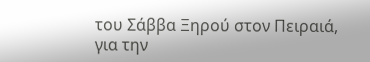του Σάββα Ξηρού στον Πειραιά, για την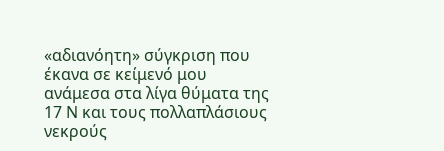«αδιανόητη» σύγκριση που έκανα σε κείμενό μου ανάμεσα στα λίγα θύματα της 17 Ν και τους πολλαπλάσιους νεκρούς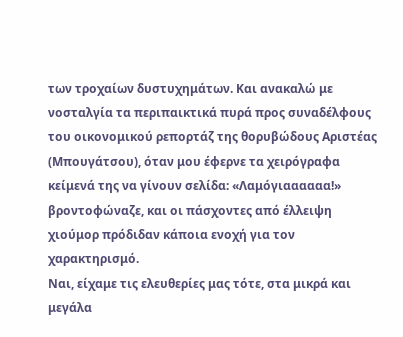των τροχαίων δυστυχημάτων. Και ανακαλώ με νοσταλγία τα περιπαικτικά πυρά προς συναδέλφους του οικονομικού ρεπορτάζ της θορυβώδους Αριστέας (Μπουγάτσου), όταν μου έφερνε τα χειρόγραφα κείμενά της να γίνουν σελίδα: «Λαμόγιαααααα!» βροντοφώναζε, και οι πάσχοντες από έλλειψη χιούμορ πρόδιδαν κάποια ενοχή για τον χαρακτηρισμό.
Ναι, είχαμε τις ελευθερίες μας τότε, στα μικρά και μεγάλα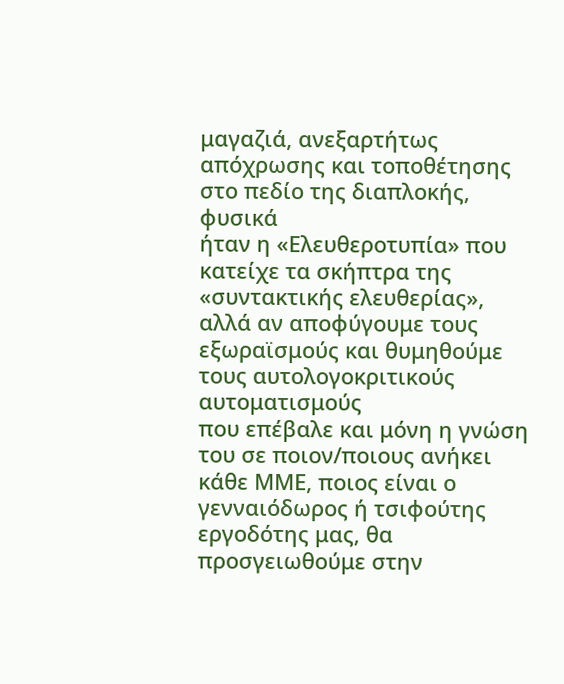μαγαζιά, ανεξαρτήτως απόχρωσης και τοποθέτησης στο πεδίο της διαπλοκής, φυσικά
ήταν η «Ελευθεροτυπία» που κατείχε τα σκήπτρα της «συντακτικής ελευθερίας»,
αλλά αν αποφύγουμε τους εξωραϊσμούς και θυμηθούμε τους αυτολογοκριτικούς αυτοματισμούς
που επέβαλε και μόνη η γνώση του σε ποιον/ποιους ανήκει κάθε ΜΜΕ, ποιος είναι ο
γενναιόδωρος ή τσιφούτης εργοδότης μας, θα προσγειωθούμε στην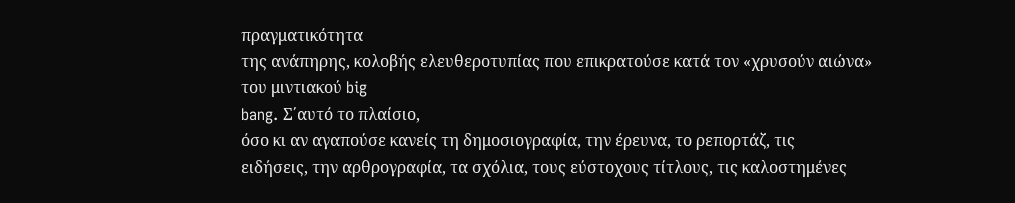πραγματικότητα
της ανάπηρης, κολοβής ελευθεροτυπίας που επικρατούσε κατά τον «χρυσούν αιώνα»
του μιντιακού big
bang. Σ΄αυτό το πλαίσιο,
όσο κι αν αγαπούσε κανείς τη δημοσιογραφία, την έρευνα, το ρεπορτάζ, τις
ειδήσεις, την αρθρογραφία, τα σχόλια, τους εύστοχους τίτλους, τις καλοστημένες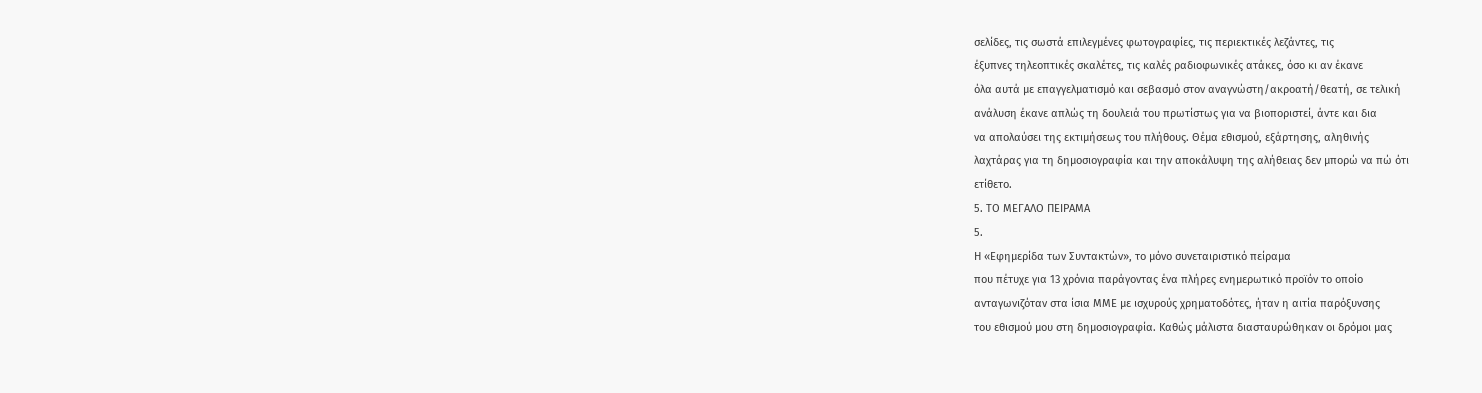σελίδες, τις σωστά επιλεγμένες φωτογραφίες, τις περιεκτικές λεζάντες, τις
έξυπνες τηλεοπτικές σκαλέτες, τις καλές ραδιοφωνικές ατάκες, όσο κι αν έκανε
όλα αυτά με επαγγελματισμό και σεβασμό στον αναγνώστη/ακροατή/θεατή, σε τελική
ανάλυση έκανε απλώς τη δουλειά του πρωτίστως για να βιοποριστεί, άντε και δια
να απολαύσει της εκτιμήσεως του πλήθους. Θέμα εθισμού, εξάρτησης, αληθινής
λαχτάρας για τη δημοσιογραφία και την αποκάλυψη της αλήθειας δεν μπορώ να πώ ότι
ετίθετο.
5. ΤΟ ΜΕΓΑΛΟ ΠΕΙΡΑΜΑ
5.
Η «Εφημερίδα των Συντακτών», το μόνο συνεταιριστικό πείραμα
που πέτυχε για 13 χρόνια παράγοντας ένα πλήρες ενημερωτικό προϊόν το οποίο
ανταγωνιζόταν στα ίσια ΜΜΕ με ισχυρούς χρηματοδότες, ήταν η αιτία παρόξυνσης
του εθισμού μου στη δημοσιογραφία. Καθώς μάλιστα διασταυρώθηκαν οι δρόμοι μας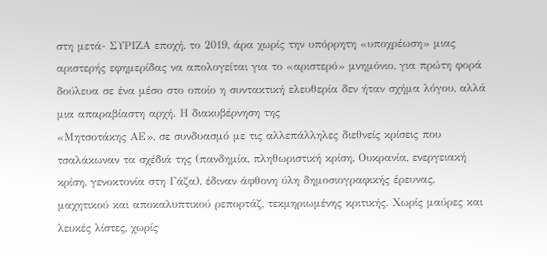στη μετά- ΣΥΡΙΖΑ εποχή, το 2019, άρα χωρίς την υπόρρητη «υποχρέωση» μιας
αριστερής εφημερίδας να απολογείται για το «αριστερό» μνημόνιο, για πρώτη φορά
δούλευα σε ένα μέσο στο οποίο η συντακτική ελευθερία δεν ήταν σχήμα λόγου, αλλά
μια απαραβίαστη αρχή. Η διακυβέρνηση της
«Μητσοτάκης ΑΕ», σε συνδυασμό με τις αλλεπάλληλες διεθνείς κρίσεις που
τσαλάκωναν τα σχέδιά της (πανδημία, πληθωριστική κρίση, Ουκρανία, ενεργειακή
κρίση, γενοκτονία στη Γάζα), έδιναν άφθονη ύλη δημοσιογραφικής έρευνας,
μαχητικού και αποκαλυπτικού ρεπορτάζ, τεκμηριωμένης κριτικής. Χωρίς μαύρες και
λευκές λίστες, χωρίς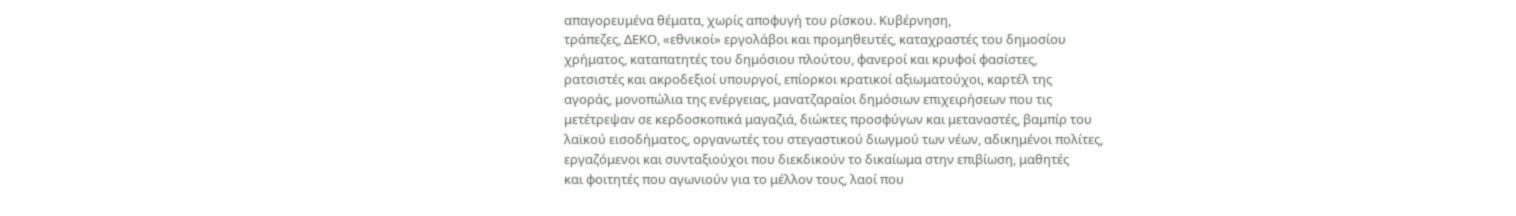απαγορευμένα θέματα, χωρίς αποφυγή του ρίσκου. Κυβέρνηση,
τράπεζες, ΔΕΚΟ, «εθνικοί» εργολάβοι και προμηθευτές, καταχραστές του δημοσίου
χρήματος, καταπατητές του δημόσιου πλούτου, φανεροί και κρυφοί φασίστες,
ρατσιστές και ακροδεξιοί υπουργοί, επίορκοι κρατικοί αξιωματούχοι, καρτέλ της
αγοράς, μονοπώλια της ενέργειας, μανατζαραίοι δημόσιων επιχειρήσεων που τις
μετέτρεψαν σε κερδοσκοπικά μαγαζιά, διώκτες προσφύγων και μεταναστές, βαμπίρ του
λαϊκού εισοδήματος, οργανωτές του στεγαστικού διωγμού των νέων, αδικημένοι πολίτες,
εργαζόμενοι και συνταξιούχοι που διεκδικούν το δικαίωμα στην επιβίωση, μαθητές
και φοιτητές που αγωνιούν για το μέλλον τους, λαοί που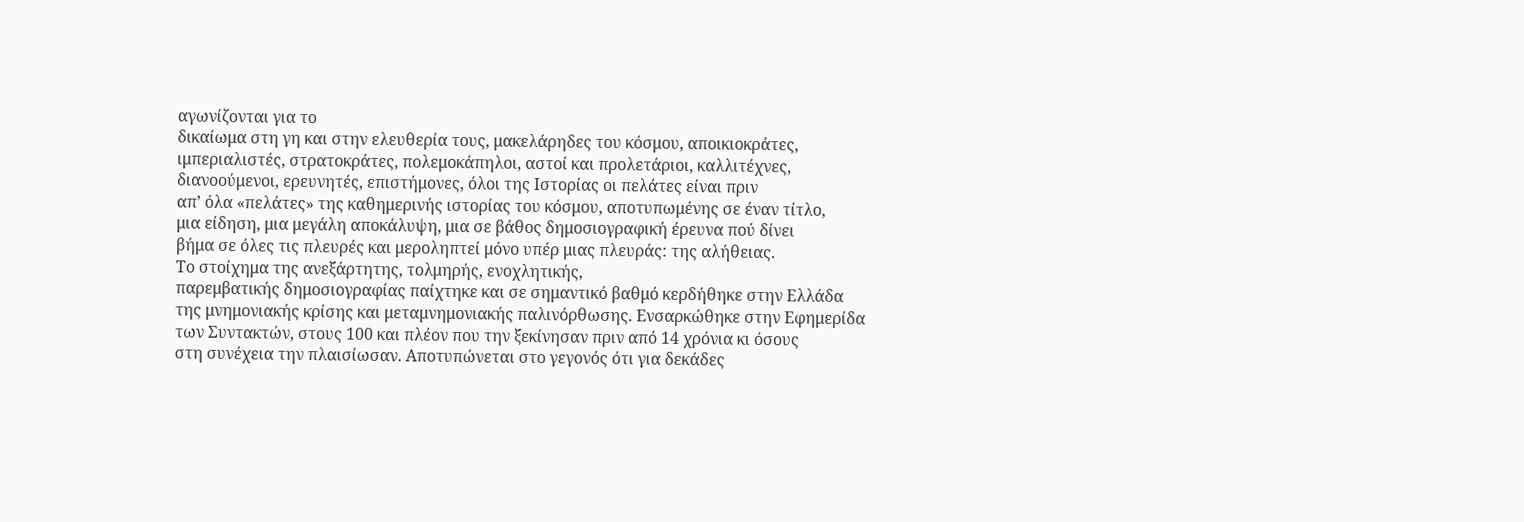αγωνίζονται για το
δικαίωμα στη γη και στην ελευθερία τους, μακελάρηδες του κόσμου, αποικιοκράτες,
ιμπεριαλιστές, στρατοκράτες, πολεμοκάπηλοι, αστοί και προλετάριοι, καλλιτέχνες,
διανοούμενοι, ερευνητές, επιστήμονες, όλοι της Ιστορίας οι πελάτες είναι πριν
απ’ όλα «πελάτες» της καθημερινής ιστορίας του κόσμου, αποτυπωμένης σε έναν τίτλο,
μια είδηση, μια μεγάλη αποκάλυψη, μια σε βάθος δημοσιογραφική έρευνα πού δίνει
βήμα σε όλες τις πλευρές και μεροληπτεί μόνο υπέρ μιας πλευράς: της αλήθειας.
Το στοίχημα της ανεξάρτητης, τολμηρής, ενοχλητικής,
παρεμβατικής δημοσιογραφίας παίχτηκε και σε σημαντικό βαθμό κερδήθηκε στην Ελλάδα
της μνημονιακής κρίσης και μεταμνημονιακής παλινόρθωσης. Ενσαρκώθηκε στην Εφημερίδα
των Συντακτών, στους 100 και πλέον που την ξεκίνησαν πριν από 14 χρόνια κι όσους
στη συνέχεια την πλαισίωσαν. Αποτυπώνεται στο γεγονός ότι για δεκάδες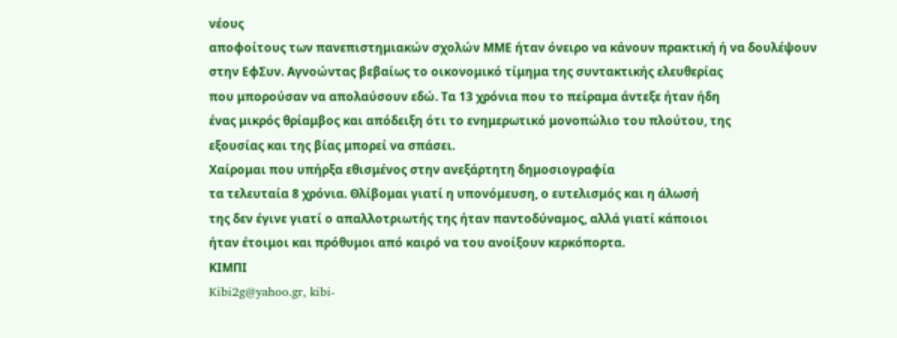νέους
αποφοίτους των πανεπιστημιακών σχολών ΜΜΕ ήταν όνειρο να κάνουν πρακτική ή να δουλέψουν
στην ΕφΣυν. Αγνοώντας βεβαίως το οικονομικό τίμημα της συντακτικής ελευθερίας
που μπορούσαν να απολαύσουν εδώ. Τα 13 χρόνια που το πείραμα άντεξε ήταν ήδη
ένας μικρός θρίαμβος και απόδειξη ότι το ενημερωτικό μονοπώλιο του πλούτου, της
εξουσίας και της βίας μπορεί να σπάσει.
Χαίρομαι που υπήρξα εθισμένος στην ανεξάρτητη δημοσιογραφία
τα τελευταία 8 χρόνια. Θλίβομαι γιατί η υπονόμευση, ο ευτελισμός και η άλωσή
της δεν έγινε γιατί ο απαλλοτριωτής της ήταν παντοδύναμος, αλλά γιατί κάποιοι
ήταν έτοιμοι και πρόθυμοι από καιρό να του ανοίξουν κερκόπορτα.
ΚΙΜΠΙ
Kibi2g@yahoo.gr, kibi-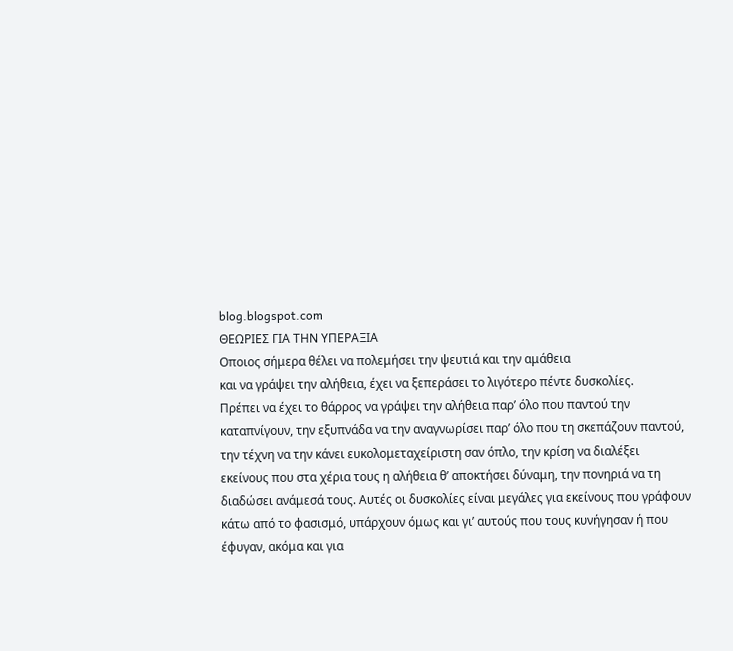blog.blogspot.com
ΘΕΩΡΙΕΣ ΓΙΑ ΤΗΝ ΥΠΕΡΑΞΙΑ
Οποιος σήμερα θέλει να πολεμήσει την ψευτιά και την αμάθεια
και να γράψει την αλήθεια, έχει να ξεπεράσει το λιγότερο πέντε δυσκολίες.
Πρέπει να έχει το θάρρος να γράψει την αλήθεια παρ’ όλο που παντού την
καταπνίγουν, την εξυπνάδα να την αναγνωρίσει παρ’ όλο που τη σκεπάζουν παντού,
την τέχνη να την κάνει ευκολομεταχείριστη σαν όπλο, την κρίση να διαλέξει
εκείνους που στα χέρια τους η αλήθεια θ’ αποκτήσει δύναμη, την πονηριά να τη
διαδώσει ανάμεσά τους. Αυτές οι δυσκολίες είναι μεγάλες για εκείνους που γράφουν
κάτω από το φασισμό, υπάρχουν όμως και γι’ αυτούς που τους κυνήγησαν ή που
έφυγαν, ακόμα και για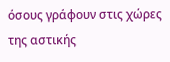όσους γράφουν στις χώρες της αστικής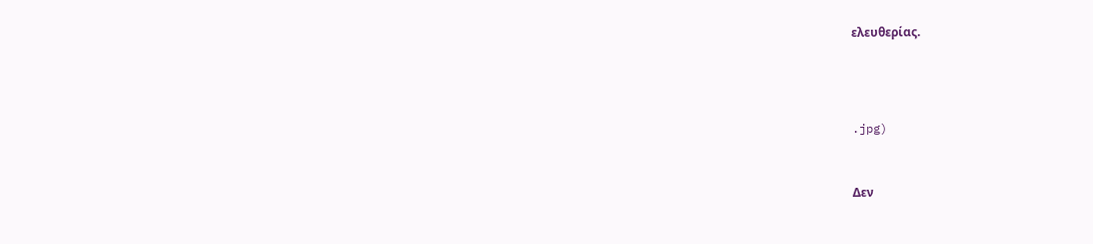ελευθερίας.





.jpg)



Δεν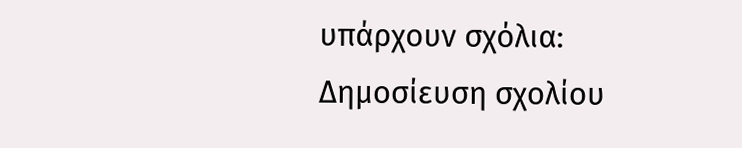υπάρχουν σχόλια:
Δημοσίευση σχολίου